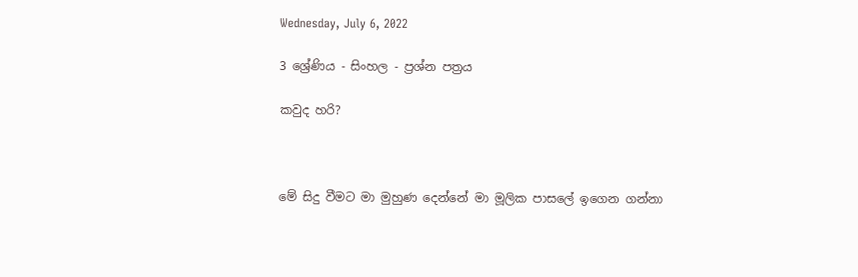Wednesday, July 6, 2022

3 ශ්‍රේණිය - සිංහල - ප්‍රශ්න පත්‍රය

කවුද හරි?



මේ සිදු වීමට මා මුහුණ දෙන්නේ මා මූලික පාසලේ ඉගෙන ගන්නා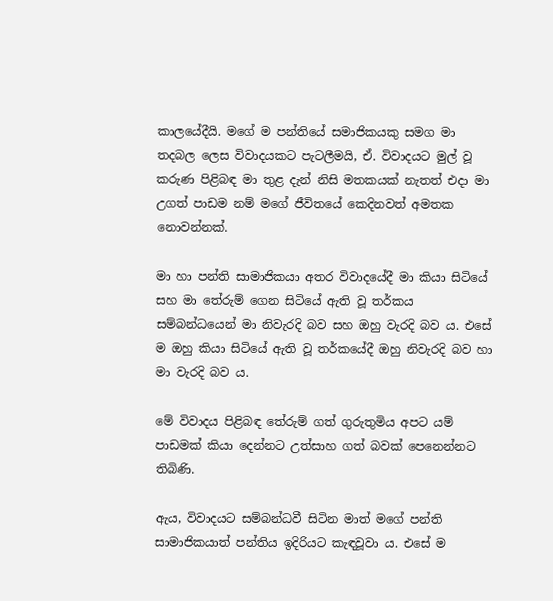කාලයේදීයි. මගේ ම පන්තියේ සමාජිකයකු සමග මා තදබල ලෙස විවාදයකට පැටලීමයි, ඒ. විවාදයට මුල් වූ කරුණ පිළිබඳ මා තුළ දැන් නිසි මතකයක් නැතත් එදා මා උගත් පාඩම නම් මගේ ජීවිතයේ කෙදිනවත් අමතක නොවන්නක්.

මා හා පන්ති සාමාජිකයා අතර විවාදයේදී මා කියා සිටියේ සහ මා තේරුම් ගෙන සිටියේ ඇති වූ තර්කය සම්බන්ධයෙන් මා නිවැරදි බව සහ ඔහු වැරදි බව ය. එසේ ම ඔහු කියා සිටියේ ඇති වූ තර්කයේදී ඔහු නිවැරදි බව හා මා වැරදි බව ය.

මේ විවාදය පිළිබඳ තේරුම් ගත් ගුරුතුමිය අපට යම් පාඩමක් කියා දෙන්නට උත්සාහ ගත් බවක් පෙනෙන්නට තිබිණි.

ඇය, විවාදයට සම්බන්ධවී සිටින මාත් මගේ පන්ති සාමාජිකයාත් පන්තිය ඉදිරියට කැඳවූවා ය. එසේ ම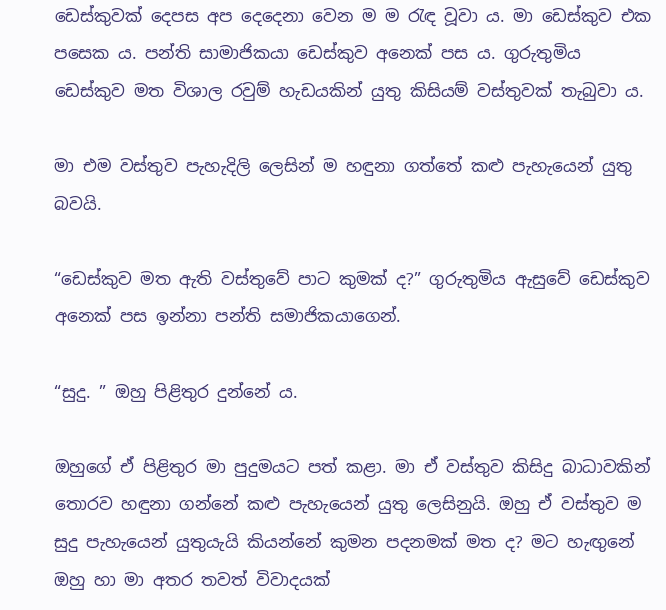ඩෙස්කුවක් දෙපස අප දෙදෙනා වෙන ම ම රැඳ වූවා ය. මා ඩෙස්කුව එක පසෙක ය. පන්ති සාමාජිකයා ඩෙස්කුව අනෙක් පස ය. ගුරුතුමිය ඩෙස්කුව මත විශාල රවුම් හැඩයකින් යුතු කිසියම් වස්තුවක් තැබුවා ය.

මා එම වස්තුව පැහැදිලි ලෙසින් ම හඳුනා ගත්තේ කළු පැහැයෙන් යුතු බවයි.

“ඩෙස්කුව මත ඇති වස්තුවේ පාට කුමක් ද?” ගුරුතුමිය ඇසුවේ ඩෙස්කුව අනෙක් පස ඉන්නා පන්ති සමාජිකයාගෙන්.

“සුදු. ” ඔහු පිළිතුර දුන්නේ ය.

ඔහුගේ ඒ පිළිතුර මා පුදුමයට පත් කළා. මා ඒ වස්තුව කිසිදු බාධාවකින් තොරව හඳුනා ගන්නේ කළු පැහැයෙන් යුතු ලෙසිනුයි. ඔහු ඒ වස්තුව ම සුදු පැහැයෙන් යුතුයැයි කියන්නේ කුමන පදනමක් මත ද? මට හැඟුනේ ඔහු හා මා අතර තවත් විවාදයක්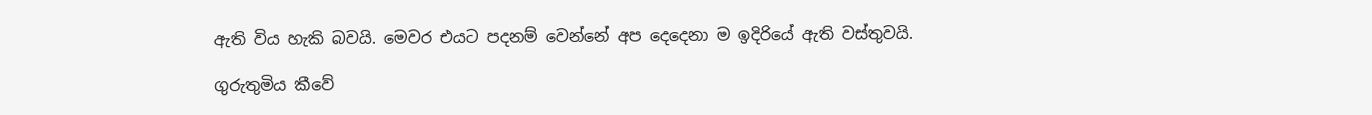ඇති විය හැකි බවයි. මෙවර එයට පදනම් වෙන්නේ අප දෙදෙනා ම ඉදිරියේ ඇති වස්තුවයි.

ගුරුතුමිය කීවේ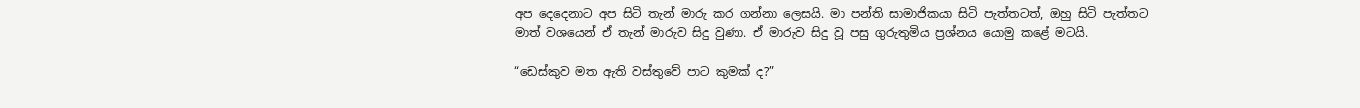අප දෙදෙනාට අප සිටි තැන් මාරු කර ගන්නා ලෙසයි. මා පන්ති සාමාජිකයා සිටි පැත්තටත්, ඔහු සිටි පැත්තට මාත් වශයෙන් ඒ තැන් මාරුව සිදු වුණා. ඒ මාරුව සිදු වූ පසු ගුරුතුමිය ප්‍රශ්නය යොමු කළේ මටයි.

“ඩෙස්කුව මත ඇති වස්තුවේ පාට කුමක් ද?”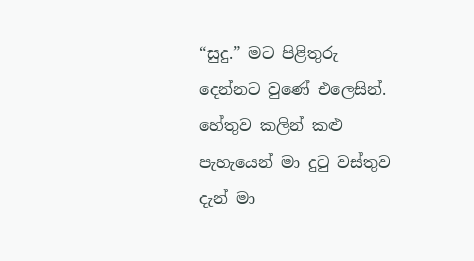“සුදු.” මට පිළිතුරු දෙන්නට වුණේ එලෙසින්. හේතුව කලින් කළු පැහැයෙන් මා දුටු වස්තුව දැන් මා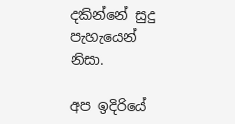දකින්නේ සුදු පැහැයෙන් නිසා.

අප ඉදිරියේ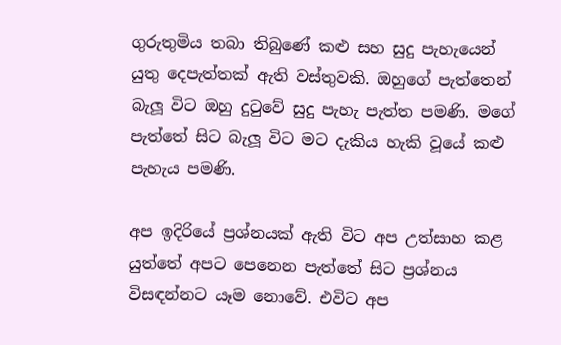ගුරුතුමිය තබා තිබුණේ කළු සහ සුදු පැහැයෙන් යුතු දෙපැත්තක් ඇති වස්තුවකි. ඔහුගේ පැත්තෙන් බැලූ විට ඔහු දුටුවේ සුදු පැහැ පැත්ත පමණි. මගේ පැත්තේ සිට බැලූ විට මට දැකිය හැකි වූයේ කළු පැහැය පමණි.

අප ඉදිරියේ ප්‍රශ්නයක් ඇති විට අප උත්සාහ කළ යුත්තේ අපට පෙනෙන පැත්තේ සිට ප්‍රශ්නය විසඳන්නට යෑම නොවේ. එවිට අප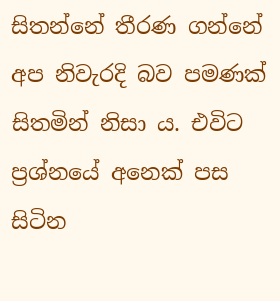සිතන්නේ තීරණ ගන්නේ අප නිවැරදි බව පමණක් සිතමින් නිසා ය. එවිට ප්‍රශ්නයේ අනෙක් පස සිටින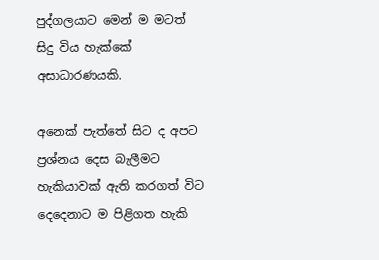පුද්ගලයාට මෙන් ම මටත් සිදු විය හැක්කේ අසාධාරණයකි.

අනෙක් පැත්තේ සිට ද අපට ප්‍රශ්නය දෙස බැලීමට හැකියාවක් ඇති කරගත් විට දෙදෙනාට ම පිළිගත හැකි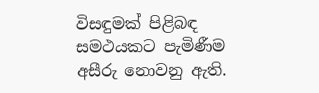විසඳුමක් පිළිබඳ සමථයකට පැමිණීම අසීරු නොවනු ඇති.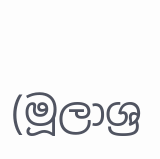(මූලාශ්‍ර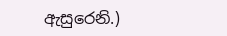ඇසුරෙනි.)